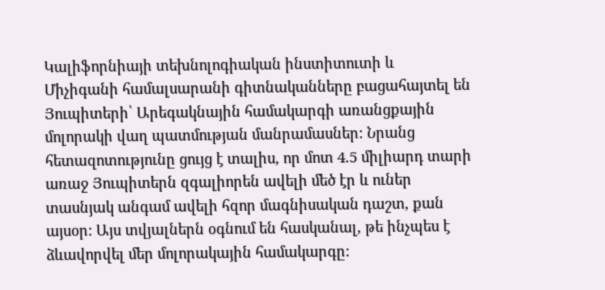Կալիֆորնիայի տեխնոլոգիական ինստիտուտի և Միչիգանի համալսարանի գիտնականները բացահայտել են Յուպիտերի՝ Արեգակնային համակարգի առանցքային մոլորակի վաղ պատմության մանրամասներ: Նրանց հետազոտությունը ցույց է տալիս, որ մոտ 4.5 միլիարդ տարի առաջ Յուպիտերն զգալիորեն ավելի մեծ էր և ուներ տասնյակ անգամ ավելի հզոր մագնիսական դաշտ, քան այսօր: Այս տվյալներն օգնում են հասկանալ, թե ինչպես է ձևավորվել մեր մոլորակային համակարգը: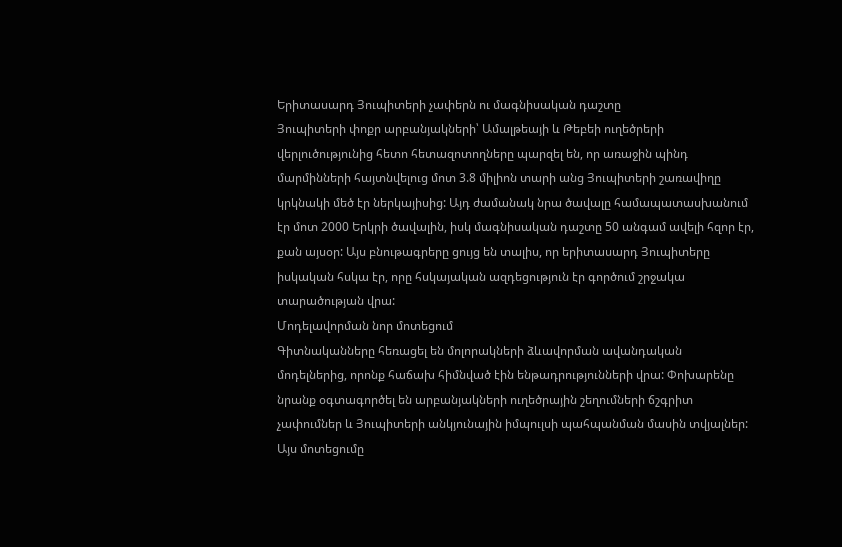Երիտասարդ Յուպիտերի չափերն ու մագնիսական դաշտը
Յուպիտերի փոքր արբանյակների՝ Ամալթեայի և Թեբեի ուղեծրերի վերլուծությունից հետո հետազոտողները պարզել են, որ առաջին պինդ մարմինների հայտնվելուց մոտ 3.8 միլիոն տարի անց Յուպիտերի շառավիղը կրկնակի մեծ էր ներկայիսից: Այդ ժամանակ նրա ծավալը համապատասխանում էր մոտ 2000 Երկրի ծավալին, իսկ մագնիսական դաշտը 50 անգամ ավելի հզոր էր, քան այսօր: Այս բնութագրերը ցույց են տալիս, որ երիտասարդ Յուպիտերը իսկական հսկա էր, որը հսկայական ազդեցություն էր գործում շրջակա տարածության վրա:
Մոդելավորման նոր մոտեցում
Գիտնականները հեռացել են մոլորակների ձևավորման ավանդական մոդելներից, որոնք հաճախ հիմնված էին ենթադրությունների վրա: Փոխարենը նրանք օգտագործել են արբանյակների ուղեծրային շեղումների ճշգրիտ չափումներ և Յուպիտերի անկյունային իմպուլսի պահպանման մասին տվյալներ: Այս մոտեցումը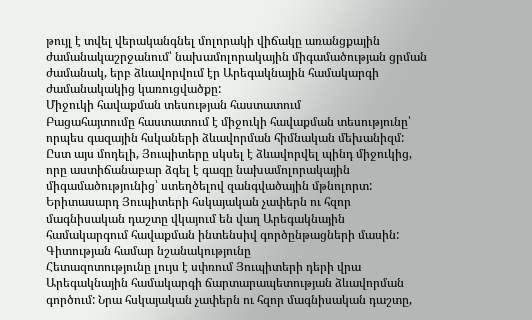թույլ է տվել վերականգնել մոլորակի վիճակը առանցքային ժամանակաշրջանում՝ նախամոլորակային միգամածության ցրման ժամանակ, երբ ձևավորվում էր Արեգակնային համակարգի ժամանակակից կառուցվածքը:
Միջուկի հավաքման տեսության հաստատում
Բացահայտումը հաստատում է միջուկի հավաքման տեսությունը՝ որպես գազային հսկաների ձևավորման հիմնական մեխանիզմ: Ըստ այս մոդելի, Յուպիտերը սկսել է ձևավորվել պինդ միջուկից, որը աստիճանաբար ձգել է գազը նախամոլորակային միգամածությունից՝ ստեղծելով զանգվածային մթնոլորտ: Երիտասարդ Յուպիտերի հսկայական չափերն ու հզոր մագնիսական դաշտը վկայում են վաղ Արեգակնային համակարգում հավաքման ինտենսիվ գործընթացների մասին:
Գիտության համար նշանակությունը
Հետազոտությունը լույս է սփռում Յուպիտերի դերի վրա Արեգակնային համակարգի ճարտարապետության ձևավորման գործում: Նրա հսկայական չափերն ու հզոր մագնիսական դաշտը,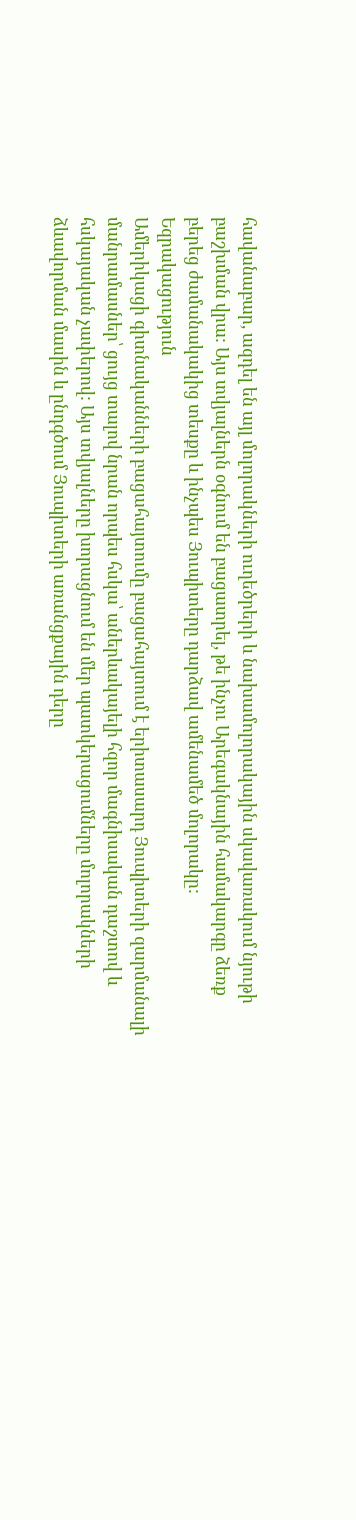հավանաբար, ազդել են այլ մոլորակների ուղեծրերի և նախամոլորակային սկավառակում նյութի բաշխման վրա: Այս տվյալներն օգնում են բացատրել, թե ինչու Արեգակնային համակարգը ձեռք բերեց ժամանակակից տեսքը և ինչպես Յուպիտերը դարձավ ամենամեծ մոլորակը:
Եզրակացություն
Ամերիկացի գիտնականների բացահայտումը բացահայտում է երիտասարդ Յուպիտերի զարմանալի մանրամասներ՝ ցույց տալով նրան որպես հսկա՝ աներևակայելի հզոր մագնիսական դաշտով և հսկայական չափերով: Այս տվյալները խորացնում են մեր պատկերացումները մոլորակների ձևավորման մասին և ընդգծում Յուպիտերի առանցքային դերը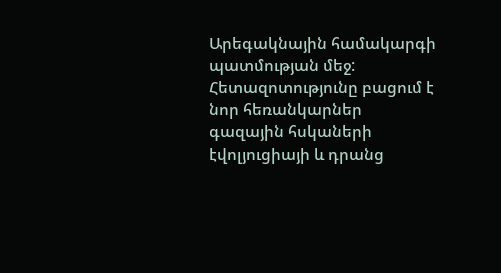Արեգակնային համակարգի պատմության մեջ: Հետազոտությունը բացում է նոր հեռանկարներ գազային հսկաների էվոլյուցիայի և դրանց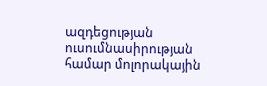ազդեցության ուսումնասիրության համար մոլորակային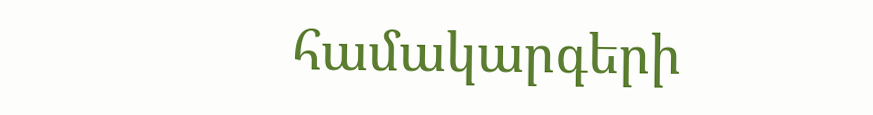համակարգերի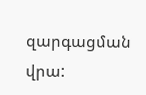զարգացման վրա: